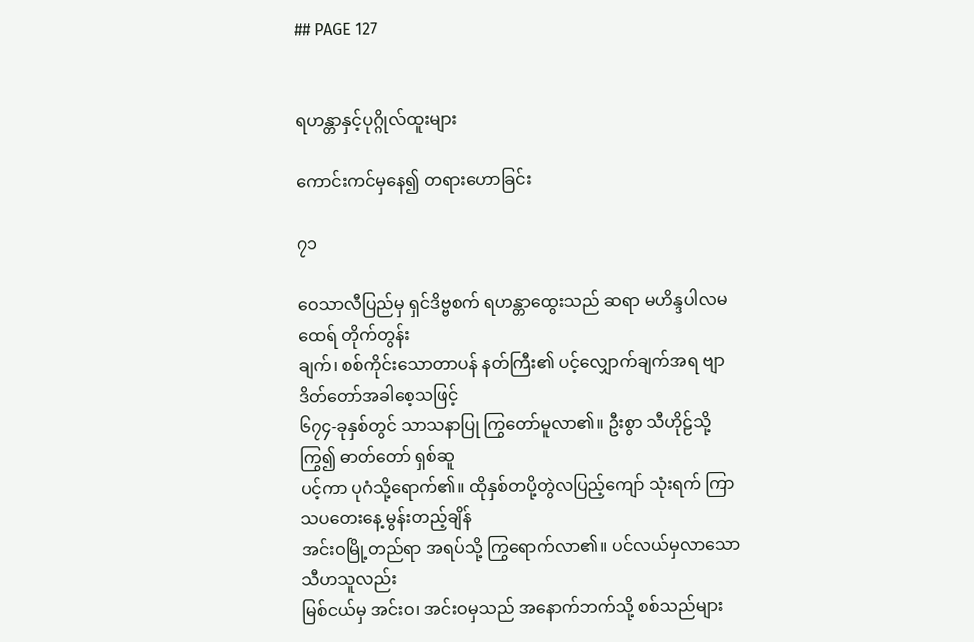## PAGE 127


ရဟန္တာနှင့်ပုဂ္ဂိုလ်ထူးများ

ကောင်းကင်မှနေ၍ တရားဟောခြင်း

၇၁

ဝေသာလီပြည်မှ ရှင်ဒိဗ္ဗစက် ရဟန္တာထွေးသည် ဆရာ မဟိန္ဒပါလမထေရ် တိုက်တွန်း
ချက်၊ စစ်ကိုင်းသောတာပန် နတ်ကြီး၏ ပင့်လျှောက်ချက်အရ ဗျာဒိတ်တော်အခါစေ့သဖြင့်
၆၇၄-ခုနှစ်တွင် သာသနာပြု ကြွတော်မူလာ၏။ ဦးစွာ သီဟိုဠ်သို့ ကြွ၍ ဓာတ်တော် ရှစ်ဆူ
ပင့်ကာ ပုဂံသို့ရောက်၏။ ထိုနှစ်တပို့တွဲလပြည့်ကျော် သုံးရက် ကြာသပတေးနေ့ မွန်းတည့်ချိန်
အင်းဝမြို့တည်ရာ အရပ်သို့ ကြွရောက်လာ၏။ ပင်လယ်မှလာသော သီဟသူလည်း
မြစ်ငယ်မှ အင်းဝ၊ အင်းဝမှသည် အနောက်ဘက်သို့ စစ်သည်များ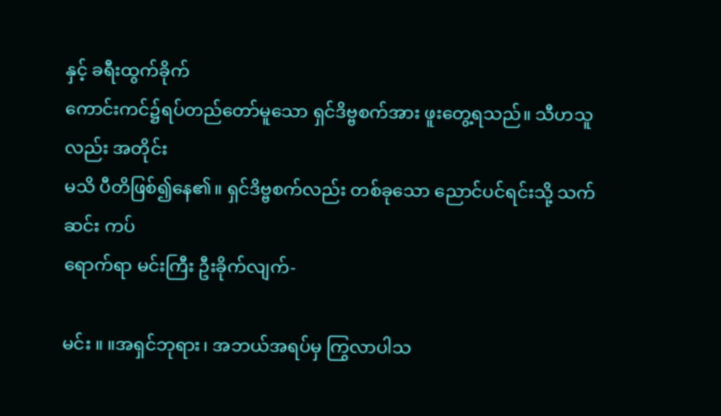နှင့် ခရီးထွက်ခိုက်
ကောင်းကင်၌ရပ်တည်တော်မူသော ရှင်ဒိဗ္ဗစက်အား ဖူးတွေ့ရသည်။ သီဟသူလည်း အတိုင်း
မသိ ပီတိဖြစ်၍နေ၏။ ရှင်ဒိဗ္ဗစက်လည်း တစ်ခုသော ညောင်ပင်ရင်းသို့ သက်ဆင်း ကပ်
ရောက်ရာ မင်းကြီး ဦးခိုက်လျက်-

မင်း ။ ။အရှင်ဘုရား၊ အဘယ်အရပ်မှ ကြွလာပါသ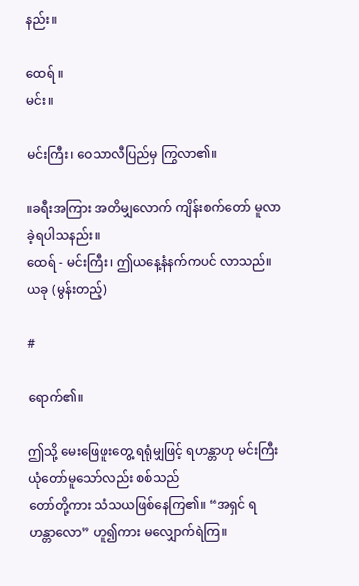နည်း။

ထေရ် ။
မင်း။

မင်းကြီး၊ ဝေသာလီပြည်မှ ကြွလာ၏။

။ခရီးအကြား အတိမျှလောက် ကျိန်းစက်တော် မူလာခဲ့ရပါသနည်း။
ထေရ် - မင်းကြီး၊ ဤယနေ့နံနက်ကပင် လာသည်။ ယခု (မွန်းတည့်)

#

ရောက်၏။

ဤသို့ မေးဖြေဖူးတွေ့ ရရုံမျှဖြင့် ရဟန္တာဟု မင်းကြီး ယုံတော်မူသော်လည်း စစ်သည်
တော်တို့ကား သံသယဖြစ်နေကြ၏။ “အရှင် ရဟန္တာလော” ဟူ၍ကား မလျှောက်ရဲကြ။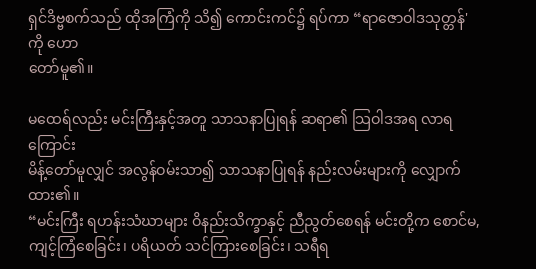ရှင်ဒိဗ္ဗစက်သည် ထိုအကြံကို သိ၍ ကောင်းကင်၌ ရပ်ကာ “ရာဇောဝါဒသုတ္တန်' ကို ဟော
တော်မူ၏။

မထေရ်လည်း မင်းကြီးနှင့်အတူ သာသနာပြုရန် ဆရာ၏ သြဝါဒအရ လာရကြောင်း
မိန့်တော်မူလျှင် အလွန်ဝမ်းသာ၍ သာသနာပြုရန် နည်းလမ်းများကို လျှောက်ထား၏။
“မင်းကြီး ရဟန်းသံဃာများ ဝိနည်းသိက္ခာနှင့် ညီညွတ်စေရန် မင်းတို့က စောင်မ,
ကျင့်ကြံစေခြင်း၊ ပရိယတ် သင်ကြားစေခြင်း၊ သရီရ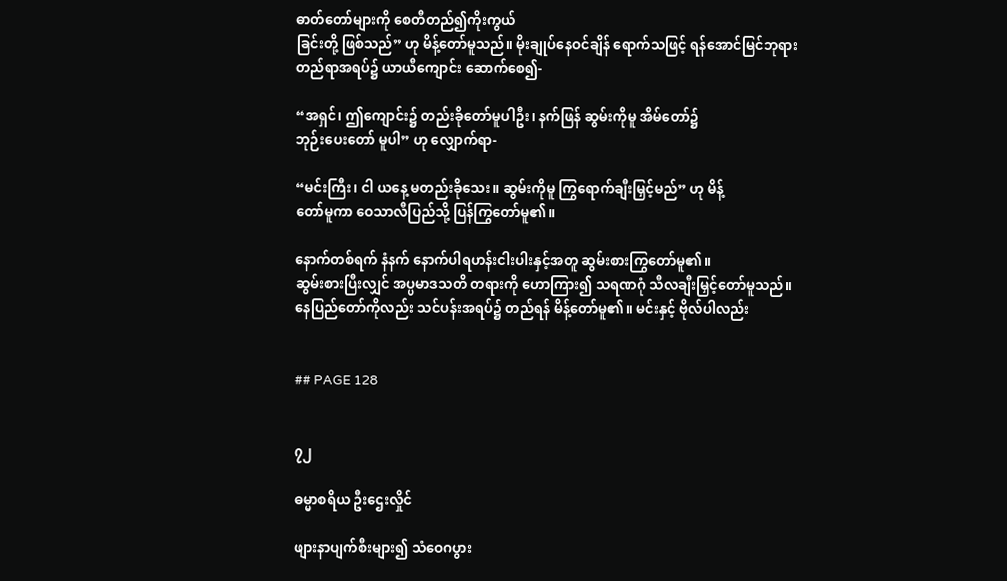ဓာတ်တော်များကို စေတီတည်၍ကိုးကွယ်
ခြင်းတို့ ဖြစ်သည်” ဟု မိန့်တော်မူသည်။ မိုးချုပ်နေဝင်ချိန် ရောက်သဖြင့် ရန်အောင်မြင်ဘုရား
တည်ရာအရပ်၌ ယာယီကျောင်း ဆောက်စေ၍-

“အရှင်၊ ဤကျောင်း၌ တည်းခိုတော်မူပါဦး၊ နက်ဖြန် ဆွမ်းကိုမူ အိမ်တော်၌
ဘုဉ်းပေးတော် မူပါ” ဟု လျှောက်ရာ-

“မင်းကြီး၊ ငါ ယနေ့ မတည်းခိုသေး။ ဆွမ်းကိုမူ ကြွရောက်ချီးမြှင့်မည်” ဟု မိန့်
တော်မူကာ ဝေသာလီပြည်သို့ ပြန်ကြွတော်မူ၏။

နောက်တစ်ရက် နံနက် နောက်ပါရဟန်းငါးပါးနှင့်အတူ ဆွမ်းစားကြွတော်မူ၏။
ဆွမ်းစားပြီးလျှင် အပ္ပမာဒသတိ တရားကို ဟောကြား၍ သရဏဂုံ သီလချီးမြှင့်တော်မူသည်။
နေပြည်တော်ကိုလည်း သင်ပန်းအရပ်၌ တည်ရန် မိန့်တော်မူ၏။ မင်းနှင့် ဗိုလ်ပါလည်း


## PAGE 128


၇၂

ဓမ္မာစရိယ ဦးဌေးလှိုင်

ဖျားနာပျက်စီးများ၍ သံဝေဂပွား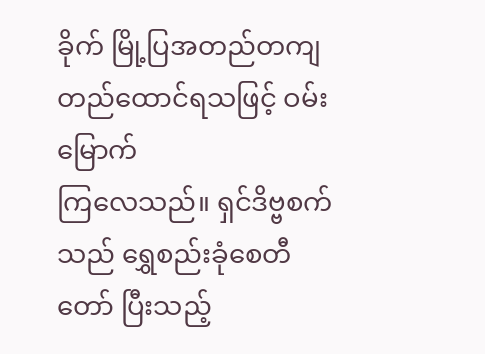ခိုက် မြို့ပြအတည်တကျ တည်ထောင်ရသဖြင့် ဝမ်းမြောက်
ကြလေသည်။ ရှင်ဒိဗ္ဗစက်သည် ရွှေစည်းခုံစေတီတော် ပြီးသည့်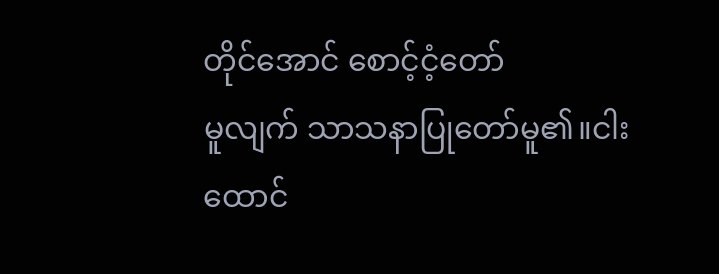တိုင်အောင် စောင့်ငံ့တော်
မူလျက် သာသနာပြုတော်မူ၏။ငါးထောင်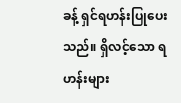ခန့် ရှင်ရဟန်းပြုပေးသည်။ ရှိလင့်သော ရဟန်းများ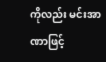ကိုလည်း မင်းအာဏာဖြင့်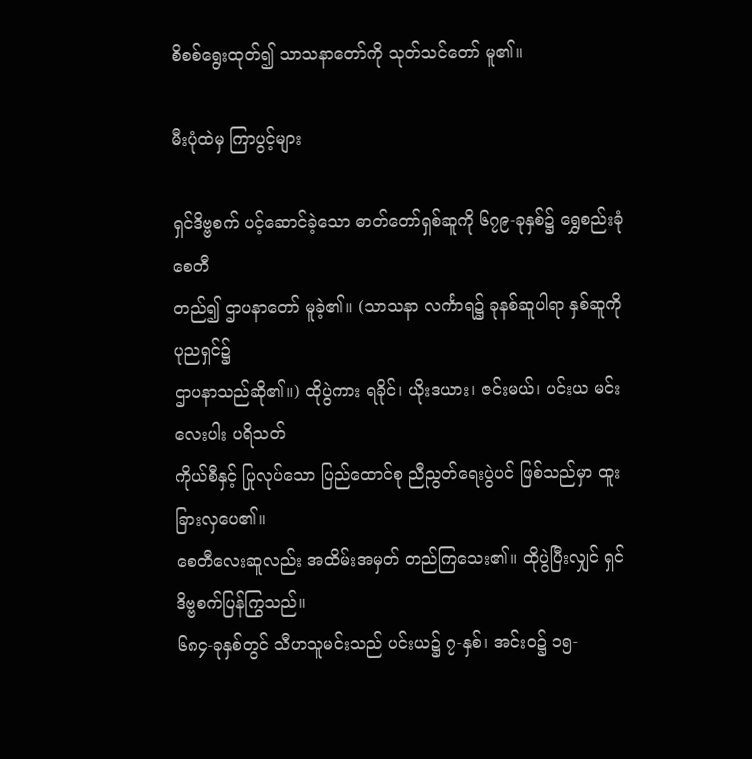စိစစ်ရွေးထုတ်၍ သာသနာတော်ကို သုတ်သင်တော် မူ၏။

မီးပုံထဲမှ ကြာပွင့်များ

ရှင်ဒိဗ္ဗစက် ပင့်ဆောင်ခဲ့သော ဓာတ်တော်ရှစ်ဆူကို ၆၇၉-ခုနှစ်၌ ရွှေစည်းခုံစေတီ
တည်၍ ဌာပနာတော် မူခဲ့၏။ (သာသနာ လင်္ကာရ၌ ခုနစ်ဆူပါရာ နှစ်ဆူကို ပုညရှင်၌
ဌာပနာသည်ဆို၏။) ထိုပွဲကား ရခိုင်၊ ယိုးဒယား၊ ဇင်းမယ်၊ ပင်းယ မင်းလေးပါး ပရိသတ်
ကိုယ်စီနှင့် ပြုလုပ်သော ပြည်ထောင်စု ညီညွတ်ရေးပွဲပင် ဖြစ်သည်မှာ ထူးခြားလှပေ၏။
စေတီလေးဆူလည်း အထိမ်းအမှတ် တည်ကြသေး၏။ ထိုပွဲပြီးလျှင် ရှင်ဒိဗ္ဗစက်ပြန်ကြွသည်။
၆၈၄-ခုနှစ်တွင် သီဟသူမင်းသည် ပင်းယ၌ ၇-နှစ်၊ အင်းဝ၌ ၁၅-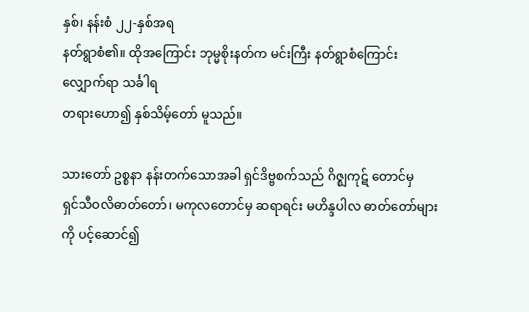နှစ်၊ နန်းစံ ၂၂-နှစ်အရ
နတ်ရွာစံ၏။ ထိုအကြောင်း ဘုမ္မစိုးနတ်က မင်းကြီး နတ်ရွာစံကြောင်း လျှောက်ရာ သင်္ခါရ
တရားဟော၍ နှစ်သိမ့်တော် မူသည်။

သားတော် ဥစ္စနာ နန်းတက်သောအခါ ရှင်ဒိဗ္ဗစက်သည် ဂိဇ္ဈကုဋ် တောင်မှ
ရှင်သီဝလိဓာတ်တော်၊ မကုလတောင်မှ ဆရာရင်း မဟိန္ဒပါလ ဓာတ်တော်များကို ပင့်ဆောင်၍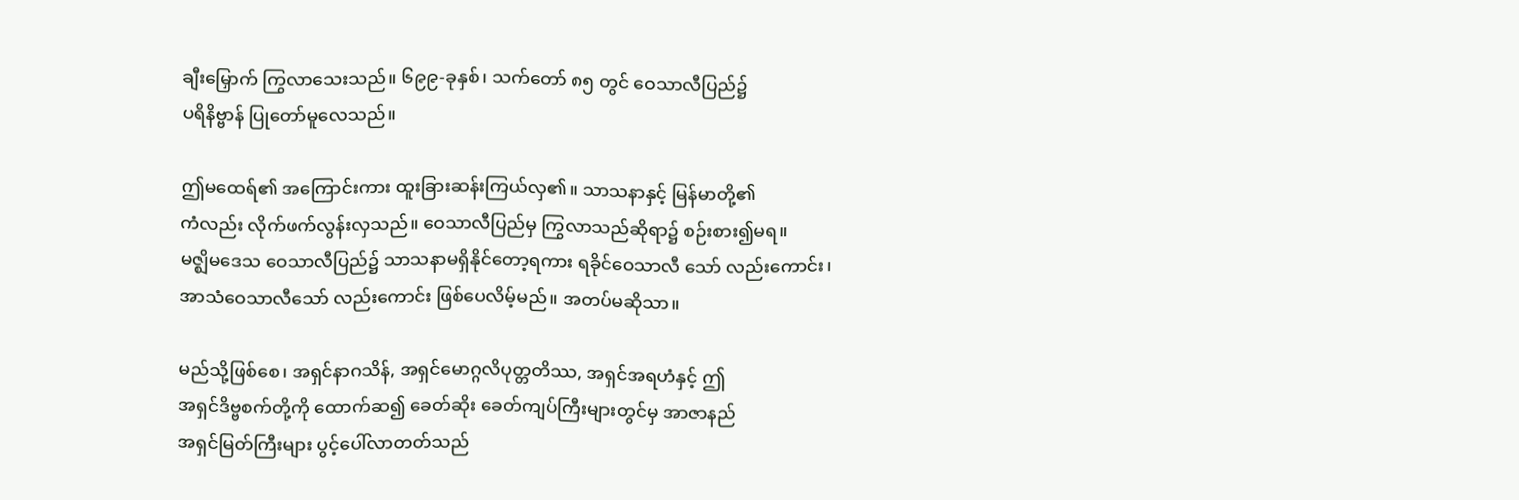ချီးမြှောက် ကြွလာသေးသည်။ ၆၉၉-ခုနှစ်၊ သက်တော် ၈၅ တွင် ဝေသာလီပြည်၌
ပရိနိဗ္ဗာန် ပြုတော်မူလေသည်။

ဤမထေရ်၏ အကြောင်းကား ထူးခြားဆန်းကြယ်လှ၏။ သာသနာနှင့် မြန်မာတို့၏
ကံလည်း လိုက်ဖက်လွန်းလှသည်။ ဝေသာလီပြည်မှ ကြွလာသည်ဆိုရာ၌ စဉ်းစား၍မရ။
မဇ္ဈိမဒေသ ဝေသာလီပြည်၌ သာသနာမရှိနိုင်တော့ရကား ရခိုင်ဝေသာလီ သော် လည်းကောင်း၊
အာသံဝေသာလီသော် လည်းကောင်း ဖြစ်ပေလိမ့်မည်။ အတပ်မဆိုသာ။

မည်သို့ဖြစ်စေ၊ အရှင်နာဂသိန်, အရှင်မောဂ္ဂလိပုတ္တတိဿ, အရှင်အရဟံနှင့် ဤ
အရှင်ဒိဗ္ဗစက်တို့ကို ထောက်ဆ၍ ခေတ်ဆိုး ခေတ်ကျပ်ကြီးများတွင်မှ အာဇာနည်
အရှင်မြတ်ကြီးများ ပွင့်ပေါ်လာတတ်သည်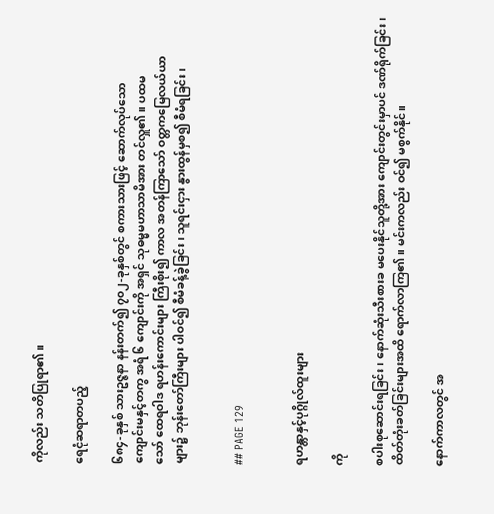ကိုလည်း သတိပြုရာ၏။

ရေငုံဆရာတပည့်

၆၈၄-ခုနှစ် သားဥဇ္ဇနာ နန်းတက်၍ ၇၀၂-ခုနှစ်တွင် စကားသားဖြင့် ဆောက်လုပ်သော
ကျောင်းမနှင့်တကွ အရံ ၆ ကျောင်းကို အရှင် သုဓမ္မမဟာသာမိအား တင်လှူ၏။ ပထမ
သော် ထေရဝါဒ ရဟန်းကောင်းများ ကြီးစိုး၍ ကာလ အတန်ကြာသော် ဝတ္တကမြေလယ်ယာ
များ၌ ဘုန်းတော်ကြီးများ ပါဝင်၍ စီမံခန့်ခွဲခြင်း၊ သူရင်းငှား နွားထွန်မှစ၍ စီမံရခြင်း၊


## PAGE 129


ရဟန္တာနှင့်ပုဂ္ဂိုလ်ထူးများ

ကို

စပါးစုဆောင်းရခြင်း၊ နောက်ဆုံးသီးစားခ မပေးနိုင်သူတို့အား ကျောင်းတွင်းမှာပင် ဒဏ်ရိုက်ခြင်း၊
ထိတ်တုံးခတ်ခြင်းများအထိ ရောက်လာကြ၏။ မင်းကလည်း ဝင်၍ မစွက်နိုင်။

နောက်ကာလတွင် အ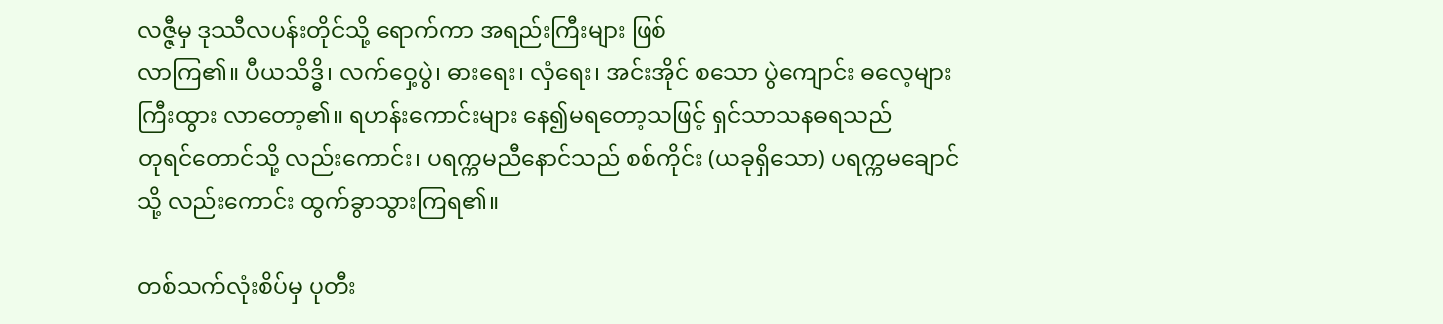လဇ္ဇီမှ ဒုဿီလပန်းတိုင်သို့ ရောက်ကာ အရည်းကြီးများ ဖြစ်
လာကြ၏။ ပီယသိဒ္ဓိ၊ လက်ဝှေ့ပွဲ၊ ဓားရေး၊ လှံရေး၊ အင်းအိုင် စသော ပွဲကျောင်း ဓလေ့များ
ကြီးထွား လာတော့၏။ ရဟန်းကောင်းများ နေ၍မရတော့သဖြင့် ရှင်သာသနဓရသည်
တုရင်တောင်သို့ လည်းကောင်း၊ ပရက္ကမညီနောင်သည် စစ်ကိုင်း (ယခုရှိသော) ပရက္ကမချောင်
သို့ လည်းကောင်း ထွက်ခွာသွားကြရ၏။

တစ်သက်လုံးစိပ်မှ ပုတီး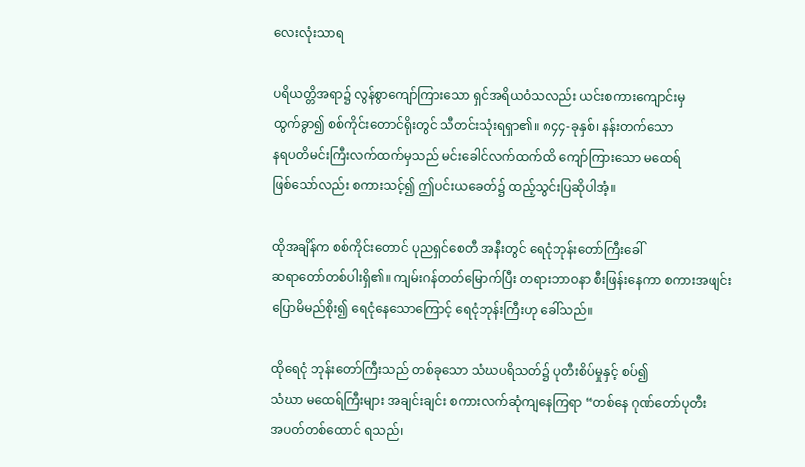လေးလုံးသာရ

ပရိယတ္တိအရာ၌ လွန်စွာကျော်ကြားသော ရှင်အရိယဝံသလည်း ယင်းစကားကျောင်းမှ
ထွက်ခွာ၍ စစ်ကိုင်းတောင်ရိုးတွင် သီတင်းသုံးရရှာ၏။ ၈၄၄-ခုနှစ်၊ နန်းတက်သော
နရပတိမင်းကြီးလက်ထက်မှသည် မင်းခေါင်လက်ထက်ထိ ကျော်ကြားသော မထေရ်
ဖြစ်သော်လည်း စကားသင့်၍ ဤပင်းယခေတ်၌ ထည့်သွင်းပြဆိုပါအံ့။

ထိုအချိန်က စစ်ကိုင်းတောင် ပုညရှင်စေတီ အနီးတွင် ရေငုံဘုန်းတော်ကြီးခေါ်
ဆရာတော်တစ်ပါးရှိ၏။ ကျမ်းဂန်တတ်မြောက်ပြီး တရားဘာဝနာ စီးဖြန်းနေကာ စကားအဖျင်း
ပြောမိမည်စိုး၍ ရေငုံနေသောကြောင့် ရေငုံဘုန်းကြီးဟု ခေါ်သည်။

ထိုရေငုံ ဘုန်းတော်ကြီးသည် တစ်ခုသော သံဃပရိသတ်၌ ပုတီးစိပ်မှုနှင့် စပ်၍
သံဃာ မထေရ်ကြီးများ အချင်းချင်း စကားလက်ဆုံကျနေကြရာ “တစ်နေ ဂုဏ်တော်ပုတီး
အပတ်တစ်ထောင် ရသည်၊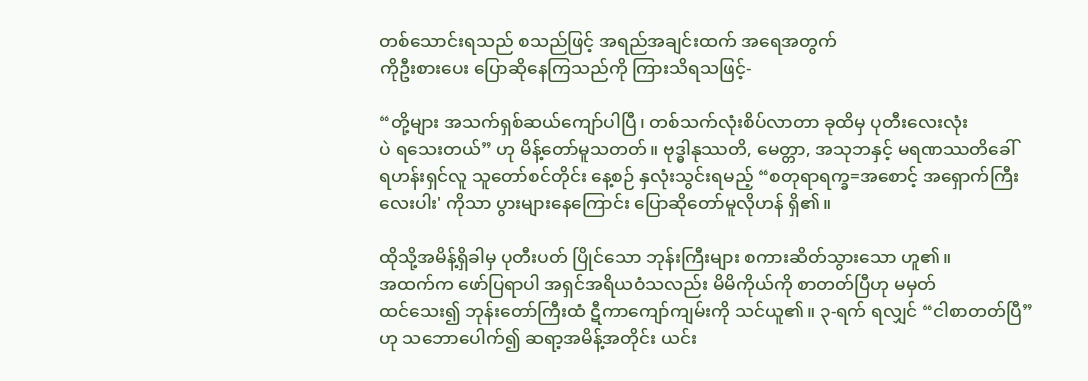တစ်သောင်းရသည် စသည်ဖြင့် အရည်အချင်းထက် အရေအတွက်
ကိုဦးစားပေး ပြောဆိုနေကြသည်ကို ကြားသိရသဖြင့်-

“တို့များ အသက်ရှစ်ဆယ်ကျော်ပါပြီ၊ တစ်သက်လုံးစိပ်လာတာ ခုထိမှ ပုတီးလေးလုံး
ပဲ ရသေးတယ်” ဟု မိန့်တော်မူသတတ်။ ဗုဒ္ဓါနုဿတိ, မေတ္တာ, အသုဘနှင့် မရဏဿတိခေါ်
ရဟန်းရှင်လူ သူတော်စင်တိုင်း နေ့စဉ် နှလုံးသွင်းရမည့် “စတုရာရက္ခ=အစောင့် အရှောက်ကြီး
လေးပါး' ကိုသာ ပွားများနေကြောင်း ပြောဆိုတော်မူလိုဟန် ရှိ၏။

ထိုသို့အမိန့်ရှိခါမှ ပုတီးပတ် ပြိုင်သော ဘုန်းကြီးများ စကားဆိတ်သွားသော ဟူ၏။
အထက်က ဖော်ပြရာပါ အရှင်အရိယဝံသလည်း မိမိကိုယ်ကို စာတတ်ပြီဟု မမှတ်
ထင်သေး၍ ဘုန်းတော်ကြီးထံ ဋီကာကျော်ကျမ်းကို သင်ယူ၏။ ၃-ရက် ရလျှင် “ငါစာတတ်ပြီ”
ဟု သဘောပေါက်၍ ဆရာ့အမိန့်အတိုင်း ယင်း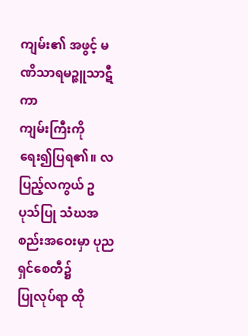ကျမ်း၏ အဖွင့် မဏိသာရမဉ္ဇူသာဋီကာ
ကျမ်းကြီးကို ရေး၍ပြရ၏။ လပြည့်လကွယ် ဥပုသ်ပြု သံဃအစည်းအဝေးမှာ ပုညရှင်စေတီ၌
ပြုလုပ်ရာ ထို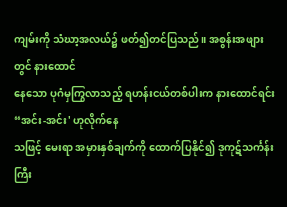ကျမ်းကို သံဃာ့အလယ်၌ ဖတ်၍တင်ပြသည်။ အစွန်းအဖျားတွင် နားထောင်
နေသော ပုဂံမှကြွလာသည့် ရဟန်းငယ်တစ်ပါးက နားထောင်ရင်း “အင်း-အင်း' ဟုလိုက်နေ
သဖြင့် မေးရာ အမှားနှစ်ချက်ကို ထောက်ပြနိုင်၍ ဒုကုဋ်သင်္ကန်းကြီး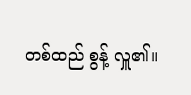တစ်ထည် စွန့် လှူ၏။